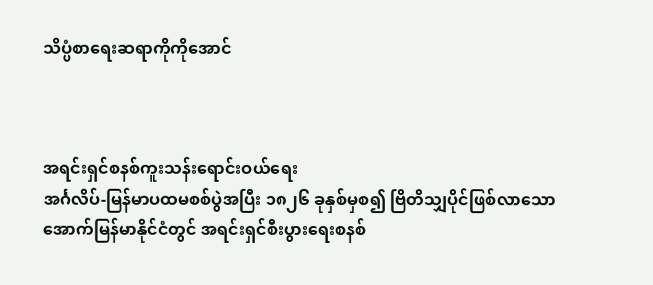သိပ္ပံစာရေးဆရာကိုကိုအောင်



အရင်းရှင်စနစ်ကူးသန်းရောင်းဝယ်ရေး
အင်္ဂလိပ်-မြန်မာပထမစစ်ပွဲအပြီး ၁၈၂၆ ခုနှစ်မှစ၍ ဗြိတိသျှပိုင်ဖြစ်လာသော အောက်မြန်မာနိုင်ငံတွင် အရင်းရှင်စီးပွားရေးစနစ်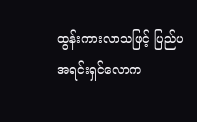ထွန်းကားလာသဖြင့် ပြည်ပ အရင်းရှင်လောက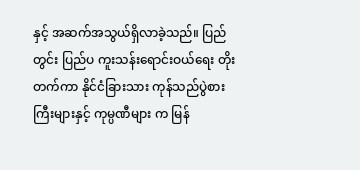နှင့် အဆက်အသွယ်ရှိလာခဲ့သည်။ ပြည်တွင်း ပြည်ပ ကူးသန်းရောင်းဝယ်ရေး တိုးတက်ကာ နိုင်ငံခြားသား ကုန်သည်ပွဲစားကြီးများနှင့် ကုမ္ပဏီများ က မြန်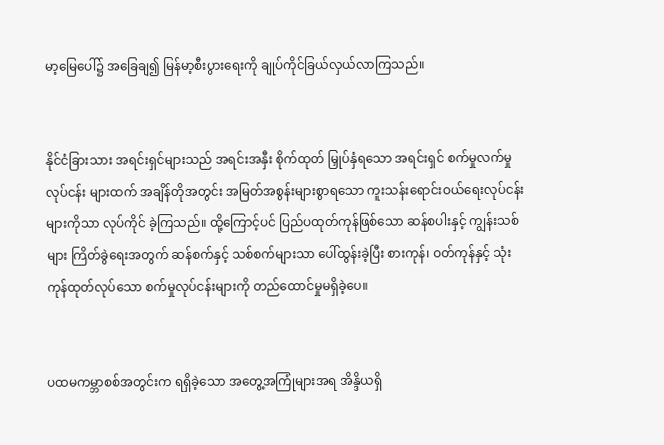မာ့မြေပေါ်၌ အခြေချ၍ မြန်မာ့စီးပွားရေးကို ချုပ်ကိုင်ခြယ်လှယ်လာကြသည်။


နိုင်ငံခြားသား အရင်းရှင်များသည် အရင်းအနှီး စိုက်ထုတ် မြှုပ်နှံရသော အရင်းရှင် စက်မှုလက်မှုလုပ်ငန်း များထက် အချိန်တိုအတွင်း အမြတ်အစွန်းများစွာရသော ကူးသန်းရောင်းဝယ်ရေးလုပ်ငန်းများကိုသာ လုပ်ကိုင် ခဲ့ကြသည်။ ထို့ကြောင့်ပင် ပြည်ပထုတ်ကုန်ဖြစ်သော ဆန်စပါးနှင့် ကျွန်းသစ်များ ကြိတ်ခွဲရေးအတွက် ဆန်စက်နှင့် သစ်စက်များသာ ပေါ်ထွန်းခဲ့ပြီး စားကုန်၊ ဝတ်ကုန်နှင့် သုံးကုန်ထုတ်လုပ်သော စက်မှုလုပ်ငန်းများကို တည်ထောင်မှုမရှိခဲ့ပေ။


ပထမကမ္ဘာစစ်အတွင်းက ရရှိခဲ့သော အတွေ့အကြုံများအရ အိန္ဒိယရှိ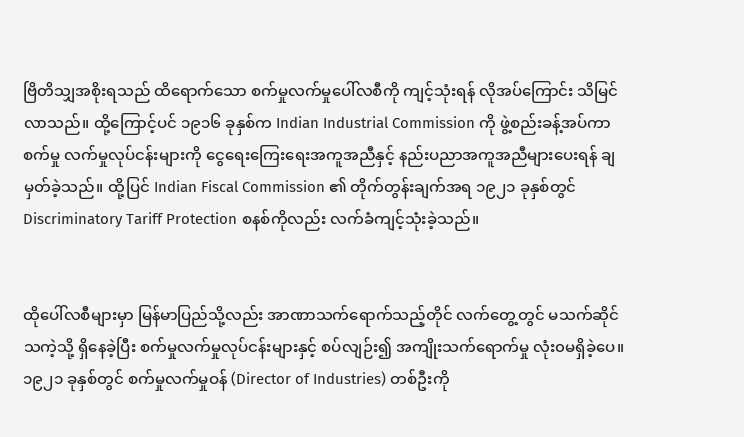ဗြိတိသျှအစိုးရသည် ထိရောက်သော စက်မှုလက်မှုပေါ်လစီကို ကျင့်သုံးရန် လိုအပ်ကြောင်း သိမြင်လာသည်။ ထို့ကြောင့်ပင် ၁၉၁၆ ခုနှစ်က Indian Industrial Commission ကို ဖွဲ့စည်းခန့်အပ်ကာ စက်မှု လက်မှုလုပ်ငန်းများကို ငွေရေးကြေးရေးအကူအညီနှင့် နည်းပညာအကူအညီများပေးရန် ချမှတ်ခဲ့သည်။ ထို့ပြင် Indian Fiscal Commission ၏ တိုက်တွန်းချက်အရ ၁၉၂၁ ခုနှစ်တွင် Discriminatory Tariff Protection စနစ်ကိုလည်း လက်ခံကျင့်သုံးခဲ့သည်။


ထိုပေါ်လစီများမှာ မြန်မာပြည်သို့လည်း အာဏာသက်ရောက်သည့်တိုင် လက်တွေ့တွင် မသက်ဆိုင် သကဲ့သို့ ရှိနေခဲ့ပြီး စက်မှုလက်မှုလုပ်ငန်းများနှင့် စပ်လျဉ်း၍ အကျိုးသက်ရောက်မှု လုံး၀မရှိခဲ့ပေ။ ၁၉၂၁ ခုနှစ်တွင် စက်မှုလက်မှုဝန် (Director of Industries) တစ်ဦးကို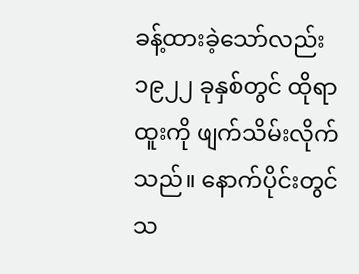ခန့်ထားခဲ့သော်လည်း ၁၉၂၂ ခုနှစ်တွင် ထိုရာထူးကို ဖျက်သိမ်းလိုက်သည်။ နောက်ပိုင်းတွင် သ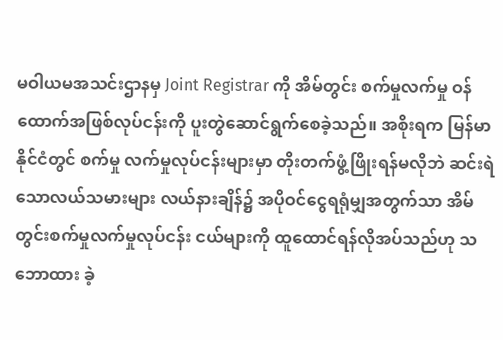မဝါယမအသင်းဌာနမှ Joint Registrar ကို အိမ်တွင်း စက်မှုလက်မှု ဝန်ထောက်အဖြစ်လုပ်ငန်းကို ပူးတွဲဆောင်ရွက်စေခဲ့သည်။ အစိုးရက မြန်မာနိုင်ငံတွင် စက်မှု လက်မှုလုပ်ငန်းများမှာ တိုးတက်ဖွံ့ဖြိုးရန်မလိုဘဲ ဆင်းရဲသောလယ်သမားများ လယ်နားချိန်၌ အပိုဝင်ငွေရရုံမျှအတွက်သာ အိမ်တွင်းစက်မှုလက်မှုလုပ်ငန်း ငယ်များကို ထူထောင်ရန်လိုအပ်သည်ဟု သဘောထား ခဲ့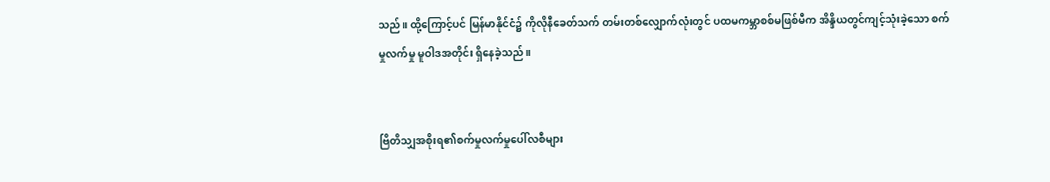သည်။ ထို့ကြောင့်ပင် မြန်မာနိုင်ငံ၌ ကိုလိုနီခေတ်သက် တမ်းတစ်လျှောက်လုံးတွင် ပထမကမ္ဘာစစ်မဖြစ်မီက အိန္ဒိယတွင်ကျင့်သုံးခဲ့သော စက်မှုလက်မှု မူဝါဒအတိုင်း ရှိနေခဲ့သည်။


ဗြိတိသျှအစိုးရ၏စက်မှုလက်မှုပေါ်လစီများ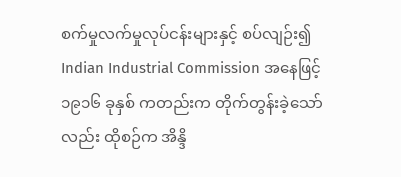စက်မှုလက်မှုလုပ်ငန်းများနှင့် စပ်လျဉ်း၍ Indian Industrial Commission အနေဖြင့် ၁၉၁၆ ခုနှစ် ကတည်းက တိုက်တွန်းခဲ့သော်လည်း ထိုစဉ်က အိန္ဒိ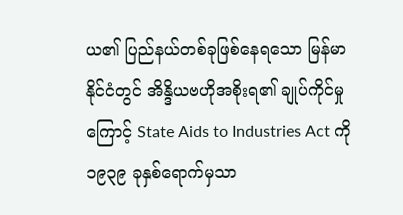ယ၏ ပြည်နယ်တစ်ခုဖြစ်နေရသော မြန်မာနိုင်ငံတွင် အိန္ဒိယဗဟိုအစိုးရ၏ ချုပ်ကိုင်မှုကြောင့် State Aids to Industries Act ကို ၁၉၃၉ ခုနှစ်ရောက်မှသာ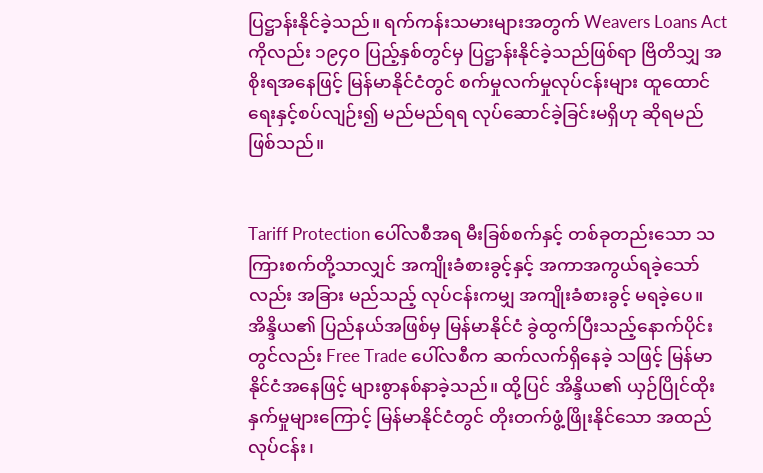ပြဋ္ဌာန်းနိုင်ခဲ့သည်။ ရက်ကန်းသမားများအတွက် Weavers Loans Act ကိုလည်း ၁၉၄၀ ပြည့်နှစ်တွင်မှ ပြဋ္ဌာန်းနိုင်ခဲ့သည်ဖြစ်ရာ ဗြိတိသျှ အစိုးရအနေဖြင့် မြန်မာနိုင်ငံတွင် စက်မှုလက်မှုလုပ်ငန်းများ ထူထောင်ရေးနှင့်စပ်လျဉ်း၍ မည်မည်ရရ လုပ်ဆောင်ခဲ့ခြင်းမရှိဟု ဆိုရမည်ဖြစ်သည်။


Tariff Protection ပေါ်လစီအရ မီးခြစ်စက်နှင့် တစ်ခုတည်းသော သကြားစက်တို့သာလျှင် အကျိုးခံစားခွင့်နှင့် အကာအကွယ်ရခဲ့သော်လည်း အခြား မည်သည့် လုပ်ငန်းကမျှ အကျိုးခံစားခွင့် မရခဲ့ပေ။ အိန္ဒိယ၏ ပြည်နယ်အဖြစ်မှ မြန်မာနိုင်ငံ ခွဲထွက်ပြီးသည့်နောက်ပိုင်းတွင်လည်း Free Trade ပေါ်လစီက ဆက်လက်ရှိနေခဲ့ သဖြင့် မြန်မာနိုင်ငံအနေဖြင့် များစွာနစ်နာခဲ့သည်။ ထို့ပြင် အိန္ဒိယ၏ ယှဉ်ပြိုင်ထိုးနှက်မှုများကြောင့် မြန်မာနိုင်ငံတွင် တိုးတက်ဖွံ့ဖြိုးနိုင်သော အထည်လုပ်ငန်း၊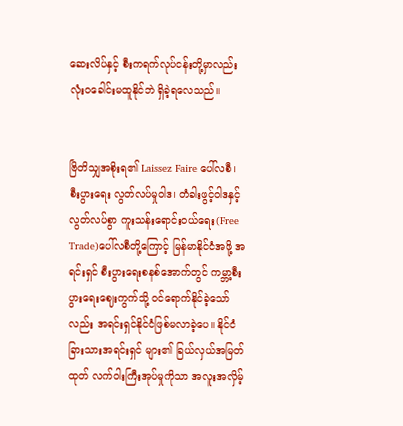ဆေးလိပ်နှင့် စီးကရက်လုပ်ငန်းတို့မှာလည်း လုံးဝခေါင်းမထူနိုင်ဘဲ ရှိခဲ့ရလေသည်။


ဗြိတိသျှအစိုးရ၏ Laissez Faire ပေါ်လစီ၊ စီးပွားရေး လွတ်လပ်မှုဝါဒ၊ တံခါးဖွင့်ဝါဒနှင့် လွတ်လပ်စွာ ကူးသန်းရောင်းဝယ်ရေး(Free Trade)ပေါ်လစီတို့ကြောင့် မြန်မာနိုင်ငံအဖို့ အရင်းရှင် စီးပွားရေးစနစ်အောက်တွင် ကမ္ဘာ့စီးပွားရေးဈေးကွက်သို့ ဝင်ရောက်နိုင်ခဲ့သော်လည်း အရင်းရှင်နိုင်ငံဖြစ်မလာခဲ့ပေ။ နိုင်ငံခြားသားအရင်းရှင် များ၏ ခြယ်လှယ်အမြတ်ထုတ် လက်ဝါးကြီးအုပ်မှုကိုသာ အလူးအလှိမ့်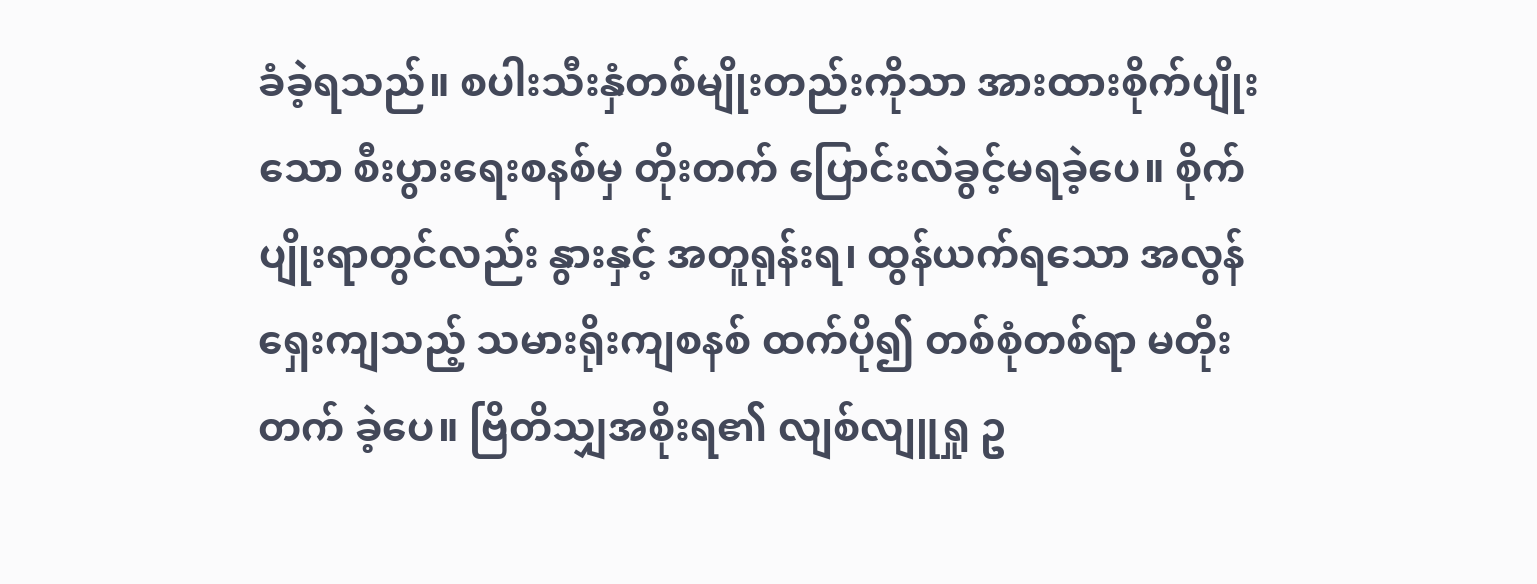ခံခဲ့ရသည်။ စပါးသီးနှံတစ်မျိုးတည်းကိုသာ အားထားစိုက်ပျိုးသော စီးပွားရေးစနစ်မှ တိုးတက် ပြောင်းလဲခွင့်မရခဲ့ပေ။ စိုက်ပျိုးရာတွင်လည်း နွားနှင့် အတူရုန်းရ၊ ထွန်ယက်ရသော အလွန်ရှေးကျသည့် သမားရိုးကျစနစ် ထက်ပို၍ တစ်စုံတစ်ရာ မတိုးတက် ခဲ့ပေ။ ဗြိတိသျှအစိုးရ၏ လျစ်လျူရှု ဥ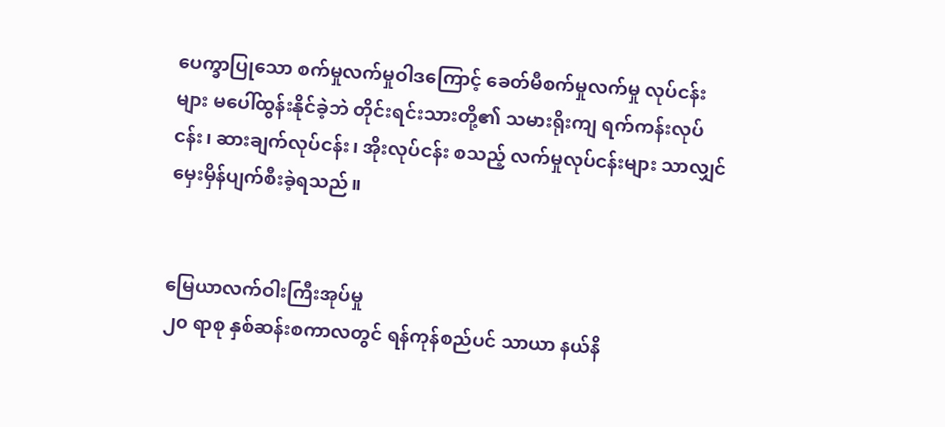ပေက္ခာပြုသော စက်မှုလက်မှုဝါဒကြောင့် ခေတ်မီစက်မှုလက်မှု လုပ်ငန်းများ မပေါ်ထွန်းနိုင်ခဲ့ဘဲ တိုင်းရင်းသားတို့၏ သမားရိုးကျ ရက်ကန်းလုပ်ငန်း၊ ဆားချက်လုပ်ငန်း၊ အိုးလုပ်ငန်း စသည့် လက်မှုလုပ်ငန်းများ သာလျှင် မှေးမှိန်ပျက်စီးခဲ့ရသည်။


မြေယာလက်ဝါးကြီးအုပ်မှု
၂၀ ရာစု နှစ်ဆန်းစကာလတွင် ရန်ကုန်စည်ပင် သာယာ နယ်နိ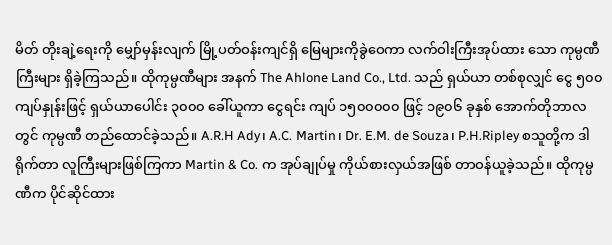မိတ် တိုးချဲ့ရေးကို မျှော်မှန်းလျက် မြို့ပတ်ဝန်းကျင်ရှိ မြေများကိုခွဲဝေကာ လက်ဝါးကြီးအုပ်ထား သော ကုမ္ပဏီကြီးများ ရှိခဲ့ကြသည်။ ထိုကုမ္ပဏီများ အနက် The Ahlone Land Co., Ltd. သည် ရှယ်ယာ တစ်စုလျှင် ငွေ ၅၀၀ ကျပ်နှုန်းဖြင့် ရှယ်ယာပေါင်း ၃၀၀၀ ခေါ်ယူကာ ငွေရင်း ကျပ် ၁၅၀၀၀၀၀ ဖြင့် ၁၉၀၆ ခုနှစ် အောက်တိုဘာလတွင် ကုမ္ပဏီ တည်ထောင်ခဲ့သည်။ A.R.H Ady၊ A.C. Martin၊ Dr. E.M. de Souza၊ P.H.Ripley စသူတို့က ဒါရိုက်တာ လူကြီးများဖြစ်ကြကာ Martin & Co. က အုပ်ချုပ်မှု ကိုယ်စားလှယ်အဖြစ် တာဝန်ယူခဲ့သည်။ ထိုကုမ္ပဏီက ပိုင်ဆိုင်ထား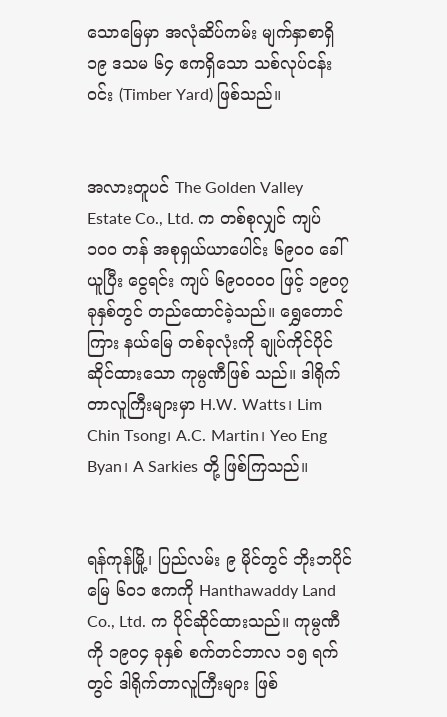သောမြေမှာ အလုံဆိပ်ကမ်း မျက်နှာစာရှိ ၁၉ ဒသမ ၆၄ ဧကရှိသော သစ်လုပ်ငန်းဝင်း (Timber Yard) ဖြစ်သည်။


အလားတူပင် The Golden Valley Estate Co., Ltd. က တစ်စုလျှင် ကျပ် ၁၀၀ တန် အစုရှယ်ယာပေါင်း ၆၉၀၀ ခေါ်ယူပြီး ငွေရင်း ကျပ် ၆၉၀၀၀၀ ဖြင့် ၁၉၀၇ ခုနှစ်တွင် တည်ထောင်ခဲ့သည်။ ရွှေတောင်ကြား နယ်မြေ တစ်ခုလုံးကို ချုပ်ကိုင်ပိုင်ဆိုင်ထားသော ကုမ္ပဏီဖြစ် သည်။ ဒါရိုက်တာလူကြီးများမှာ H.W. Watts၊ Lim Chin Tsong၊ A.C. Martin၊ Yeo Eng Byan၊ A Sarkies တို့ ဖြစ်ကြသည်။


ရန်ကုန်မြို့၊ ပြည်လမ်း ၉ မိုင်တွင် ဘိုးဘပိုင်မြေ ၆၀၁ ဧကကို Hanthawaddy Land Co., Ltd. က ပိုင်ဆိုင်ထားသည်။ ကုမ္ပဏီကို ၁၉၀၄ ခုနှစ် စက်တင်ဘာလ ၁၅ ရက်တွင် ဒါရိုက်တာလူကြီးများ ဖြစ်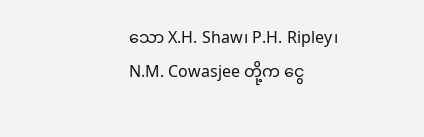သော X.H. Shaw၊ P.H. Ripley၊ N.M. Cowasjee တို့က ငွေ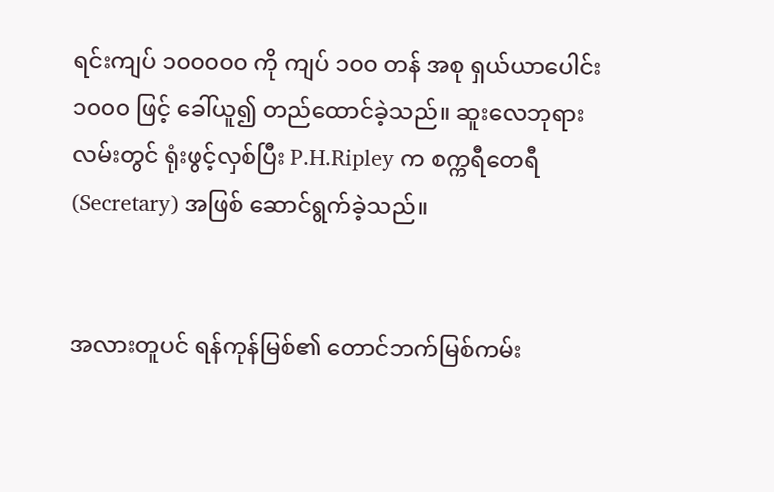ရင်းကျပ် ၁၀၀၀၀၀ ကို ကျပ် ၁၀၀ တန် အစု ရှယ်ယာပေါင်း ၁၀၀၀ ဖြင့် ခေါ်ယူ၍ တည်ထောင်ခဲ့သည်။ ဆူးလေဘုရားလမ်းတွင် ရုံးဖွင့်လှစ်ပြီး P.H.Ripley က စက္ကရီတေရီ (Secretary) အဖြစ် ဆောင်ရွက်ခဲ့သည်။


အလားတူပင် ရန်ကုန်မြစ်၏ တောင်ဘက်မြစ်ကမ်း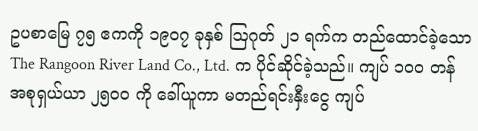ဥပစာမြေ ၇၅ ဧကကို ၁၉၀၇ ခုနှစ် ဩဂုတ် ၂၁ ရက်က တည်ထောင်ခဲ့သော The Rangoon River Land Co., Ltd. က ပိုင်ဆိုင်ခဲ့သည်။ ကျပ် ၁၀၀ တန် အစုရှယ်ယာ ၂၅၀၀ ကို ခေါ်ယူကာ မတည်ရင်းနှီးငွေ ကျပ်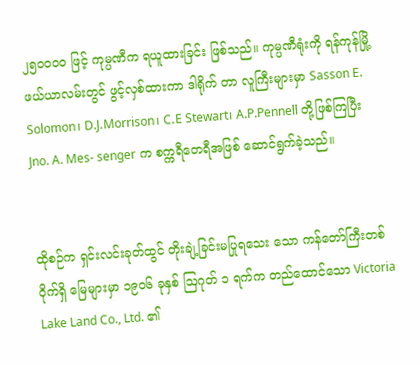၂၅၀၀၀၀ ဖြင့် ကုမ္ပဏီက ရယူထားခြင်း ဖြစ်သည်။ ကုမ္ပဏီရုံးကို ရန်ကုန်မြို့ ဖယ်ယာလမ်းတွင် ဖွင့်လှစ်ထားကာ ဒါရိုက် တာ လူကြီးများမှာ Sasson E. Solomon၊ D.J.Morrison၊ C.E Stewart၊ A.P.Pennell တို့ဖြစ်ကြပြီး Jno. A. Mes- senger က စက္ကရီတေရီအဖြစ် ဆောင်ရွက်ခဲ့သည်။


ထိုစဉ်က ရှင်းလင်းခုတ်ထွင် တိုးချဲ့ခြင်းမပြုရသေး သော ကန်တော်ကြီးတစ်ဝိုက်ရှိ မြေများမှာ ၁၉၀၆ ခုနှစ် ဩဂုတ် ၁ ရက်က တည်ထောင်သော Victoria Lake Land Co., Ltd. ၏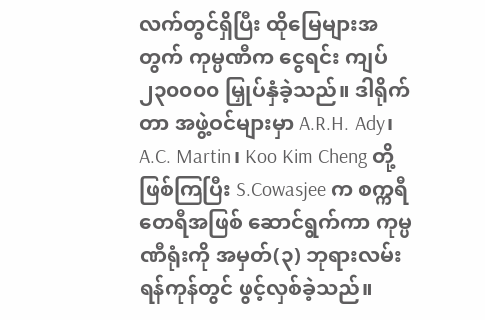လက်တွင်ရှိပြီး ထိုမြေများအတွက် ကုမ္ပဏီက ငွေရင်း ကျပ် ၂၃၀၀၀၀ မြှုပ်နှံခဲ့သည်။ ဒါရိုက် တာ အဖွဲ့ဝင်များမှာ A.R.H. Ady၊ A.C. Martin၊ Koo Kim Cheng တို့ဖြစ်ကြပြီး S.Cowasjee က စက္ကရီတေရီအဖြစ် ဆောင်ရွက်ကာ ကုမ္ပဏီရုံးကို အမှတ်(၃) ဘုရားလမ်း ရန်ကုန်တွင် ဖွင့်လှစ်ခဲ့သည်။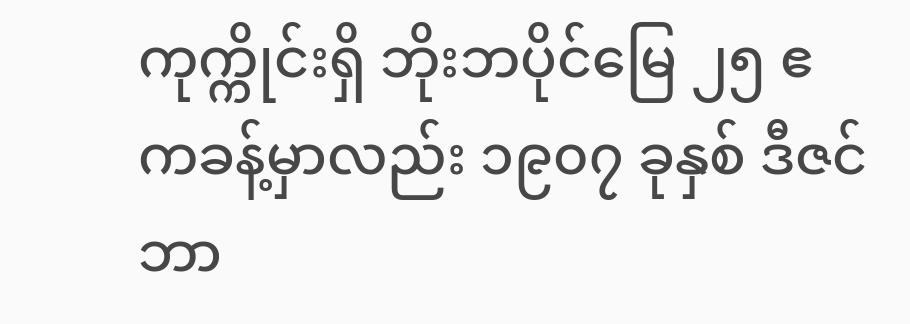ကုက္ကိုင်းရှိ ဘိုးဘပိုင်မြေ ၂၅ ဧကခန့်မှာလည်း ၁၉၀၇ ခုနှစ် ဒီဇင်ဘာ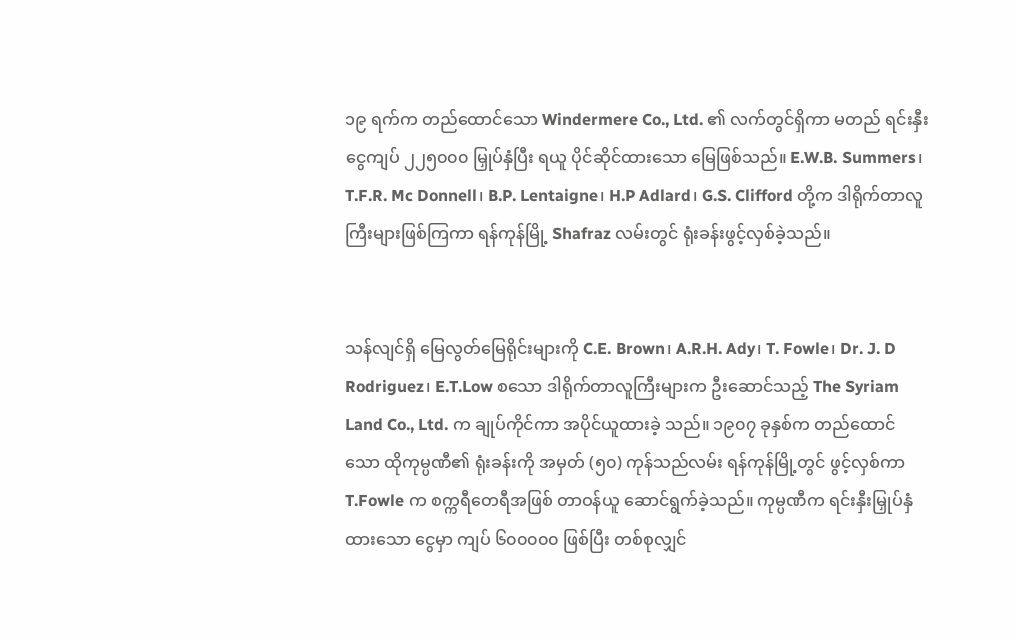၁၉ ရက်က တည်ထောင်သော Windermere Co., Ltd. ၏ လက်တွင်ရှိကာ မတည် ရင်းနှီးငွေကျပ် ၂၂၅၀၀၀ မြှုပ်နှံပြီး ရယူ ပိုင်ဆိုင်ထားသော မြေဖြစ်သည်။ E.W.B. Summers၊ T.F.R. Mc Donnell၊ B.P. Lentaigne၊ H.P Adlard၊ G.S. Clifford တို့က ဒါရိုက်တာလူကြီးများဖြစ်ကြကာ ရန်ကုန်မြို့ Shafraz လမ်းတွင် ရုံးခန်းဖွင့်လှစ်ခဲ့သည်။


သန်လျင်ရှိ မြေလွတ်မြေရိုင်းများကို C.E. Brown၊ A.R.H. Ady၊ T. Fowle၊ Dr. J. D Rodriguez၊ E.T.Low စသော ဒါရိုက်တာလူကြီးများက ဦးဆောင်သည့် The Syriam Land Co., Ltd. က ချုပ်ကိုင်ကာ အပိုင်ယူထားခဲ့ သည်။ ၁၉၀၇ ခုနှစ်က တည်ထောင်သော ထိုကုမ္ပဏီ၏ ရုံးခန်းကို အမှတ် (၅၀) ကုန်သည်လမ်း ရန်ကုန်မြို့တွင် ဖွင့်လှစ်ကာ T.Fowle က စက္ကရီတေရီအဖြစ် တာဝန်ယူ ဆောင်ရွက်ခဲ့သည်။ ကုမ္ပဏီက ရင်းနှီးမြှုပ်နှံထားသော ငွေမှာ ကျပ် ၆၀၀၀၀၀ ဖြစ်ပြီး တစ်စုလျှင်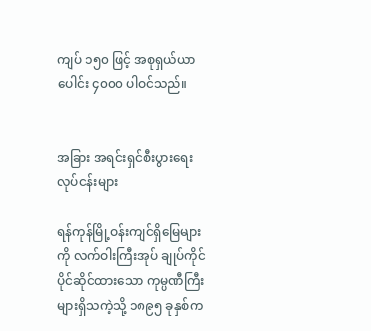ကျပ် ၁၅၀ ဖြင့် အစုရှယ်ယာပေါင်း ၄၀၀၀ ပါဝင်သည်။


အခြား အရင်းရှင်စီးပွားရေးလုပ်ငန်းများ

ရန်ကုန်မြို့ဝန်းကျင်ရှိမြေများကို လက်ဝါးကြီးအုပ် ချုပ်ကိုင်ပိုင်ဆိုင်ထားသော ကုမ္ပဏီကြီးများရှိသကဲ့သို့ ၁၈၉၅ ခုနှစ်က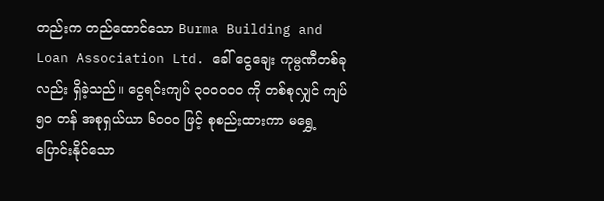တည်းက တည်ထောင်သော Burma Building and Loan Association Ltd. ခေါ် ငွေချေး ကုမ္ပဏီတစ်ခုလည်း ရှိခဲ့သည်။ ငွေရင်းကျပ် ၃၀၀၀၀၀ ကို တစ်စုလျှင် ကျပ် ၅၀ တန် အစုရှယ်ယာ ၆၀၀၀ ဖြင့် စုစည်းထားကာ မရွှေ့ပြောင်းနိုင်သော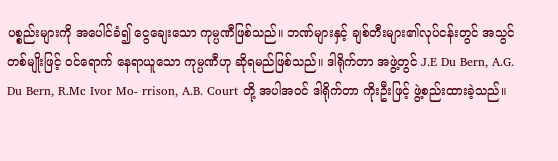ပစ္စည်းများကို အပေါင်ခံ၍ ငွေချေးသော ကုမ္ပဏီဖြစ်သည်။ ဘဏ်များနှင့် ချစ်တီးများ၏လုပ်ငန်းတွင် အသွင်တစ်မျိုးဖြင့် ဝင်ရောက် နေရာယူသော ကုမ္ပဏီဟု ဆိုရမည်ဖြစ်သည်။ ဒါရိုက်တာ အဖွဲ့တွင် J.E Du Bern, A.G. Du Bern, R.Mc Ivor Mo- rrison, A.B. Court တို့ အပါအဝင် ဒါရိုက်တာ ကိုးဦးဖြင့် ဖွဲ့စည်းထားခဲ့သည်။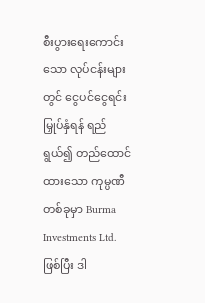စီးပွားရေးကောင်းသော လုပ်ငန်းများတွင် ငွေပင်ငွေရင်းမြှုပ်နှံရန် ရည်ရွယ်၍ တည်ထောင်ထားသော ကုမ္ပဏီတစ်ခုမှာ Burma Investments Ltd. ဖြစ်ပြီး ဒါ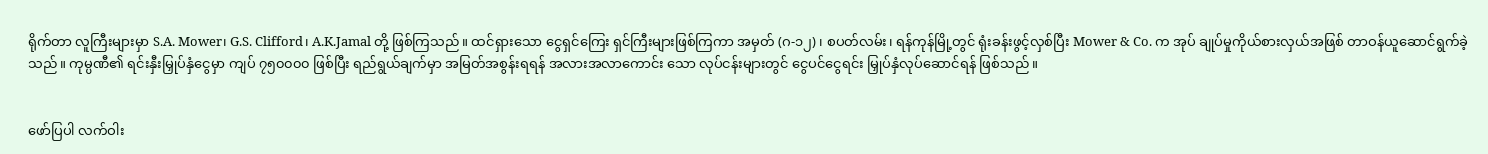ရိုက်တာ လူကြီးများမှာ S.A. Mower၊ G.S. Clifford၊ A.K.Jamal တို့ ဖြစ်ကြသည်။ ထင်ရှားသော ငွေရှင်ကြေး ရှင်ကြီးများဖြစ်ကြကာ အမှတ် (ဂ-၁၂)၊ စပတ်လမ်း၊ ရန်ကုန်မြို့တွင် ရုံးခန်းဖွင့်လှစ်ပြီး Mower & Co. က အုပ် ချုပ်မှုကိုယ်စားလှယ်အဖြစ် တာဝန်ယူဆောင်ရွက်ခဲ့သည်။ ကုမ္ပဏီ၏ ရင်းနှီးမြှုပ်နှံငွေမှာ ကျပ် ၇၅၀၀၀၀ ဖြစ်ပြီး ရည်ရွယ်ချက်မှာ အမြတ်အစွန်းရရန် အလားအလာကောင်း သော လုပ်ငန်းများတွင် ငွေပင်ငွေရင်း မြှုပ်နှံလုပ်ဆောင်ရန် ဖြစ်သည်။


ဖော်ပြပါ လက်ဝါး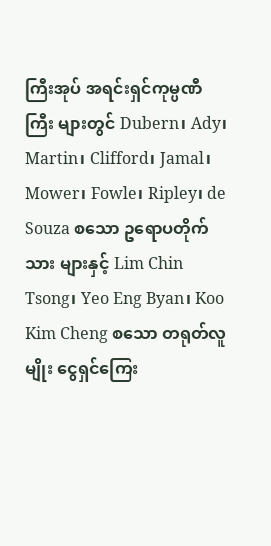ကြီးအုပ် အရင်းရှင်ကုမ္ပဏီကြီး များတွင် Dubern၊ Ady၊ Martin၊ Clifford၊ Jamal၊ Mower၊ Fowle၊ Ripley၊ de Souza စသော ဥရောပတိုက်သား များနှင့် Lim Chin Tsong၊ Yeo Eng Byan၊ Koo Kim Cheng စသော တရုတ်လူမျိုး ငွေရှင်ကြေး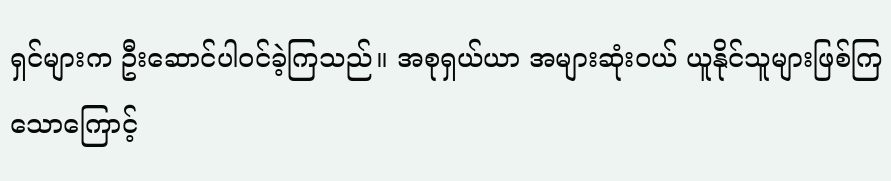ရှင်များက ဦးဆောင်ပါဝင်ခဲ့ကြသည်။ အစုရှယ်ယာ အများဆုံးဝယ် ယူနိုင်သူများဖြစ်ကြ သောကြောင့်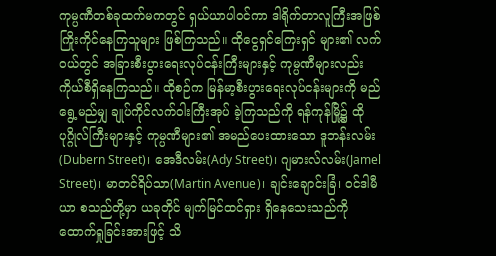ကုမ္ပဏီတစ်ခုထက်မကတွင် ရှယ်ယာပါဝင်ကာ ဒါရိုက်တာလူကြီးအဖြစ် ကြိုးကိုင်နေကြသူများ ဖြစ်ကြသည်။ ထိုငွေရှင်ကြေးရှင် များ၏ လက်ဝယ်တွင် အခြားစီးပွားရေးလုပ်ငန်းကြီးများနှင့် ကုမ္ပဏီများလည်း ကိုယ်စီရှိနေကြသည်။ ထိုစဉ်က မြန်မာ့စီးပွားရေးလုပ်ငန်းများကို မည်ရွေ့မည်မျှ ချုပ်ကိုင်လက်ဝါးကြီးအုပ် ခဲ့ကြသည်ကို ရန်ကုန်မြို့၌ ထိုပုဂ္ဂိုလ်ကြီးများနှင့် ကုမ္ပဏီများ၏ အမည်ပေးထားသော ဒူဘန်းလမ်း(Dubern Street)၊ အေဒီလမ်း(Ady Street)၊ ဂျမားလ်လမ်း(Jamel Street)၊ မာတင်ရိပ်သာ(Martin Avenue)၊ ချင်းချောင်းခြံ၊ ဝင်ဒါမီယာ စသည်တို့မှာ ယခုတိုင် မျက်မြင်ထင်ရှား ရှိနေသေးသည်ကို ထောက်ရှုခြင်းအားဖြင့် သိ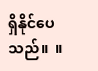ရှိနိုင်ပေသည်။  ။